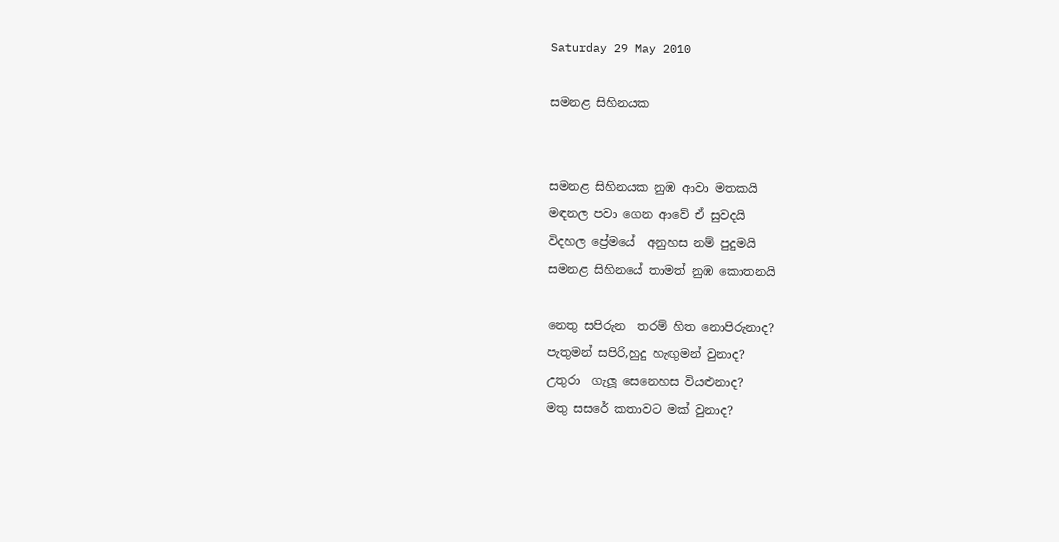Saturday 29 May 2010

සමනළ සිහිනයක


සමනළ සිහිනයක නුඹ ආවා මතකයි
මඳනල පවා ගෙන ආවේ ඒ සුවදයි
විදහල ප්‍රේමයේ  අනුහස නම් පුදුමයි
සමනළ සිහිනයේ තාමත් නුඹ කොතනයි

නෙතු සපිරුන  තරම් හිත නොපිරුනාද?
පැතුමන් සපිරි,හුදු හැඟුමන් වුනාද?
උතුරා  ගැලූ සෙනෙහස වියළුනාද?
මතු සසරේ කතාවට මක් වුනාද?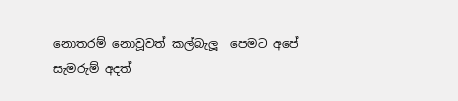නොතරම් නොවූවත් කල්බැලූ  පෙමට අපේ
සැමරුම් අදත්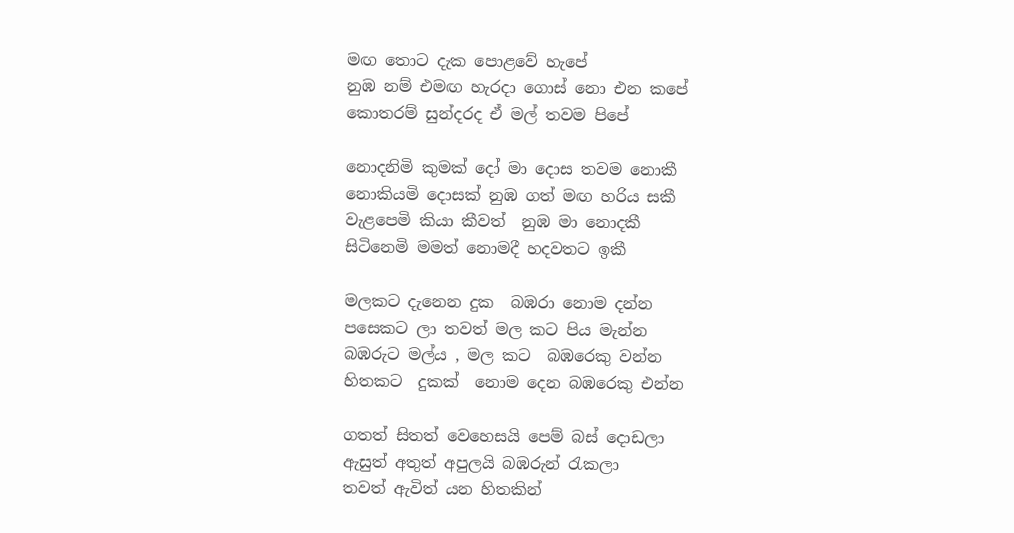මඟ තොට දැක පොළවේ හැපේ
නුඹ නම් එමඟ හැරදා ගොස් නො එන කපේ
කොතරම් සුන්දරද ඒ මල් තවම පිපේ

නොදනිමි කුමක් දෝ මා දොස තවම නොකී
නොකියමි දොසක් නුඹ ගත් මඟ හරිය සකී
වැළපෙමි කියා කීවත්  නුඹ මා නොදකී
සිටිනෙමි මමත් නොමදී හදවතට ඉකී

මලකට දැනෙන දුක  බඹරා නොම දන්න
පසෙකට ලා තවත් මල කට පිය මැන්න
බඹරුට මල්ය , මල කට  බඹරෙකු වන්න
හිතකට  දුකක්  නොම දෙන බඹරෙකු එන්න

ගතත් සිතත් වෙහෙසයි පෙම් බස් දොඩලා
ඇසුත් අතුත් අපුලයි බඹරුන් ‍රැකලා
තවත් ඇවිත් යන හිතකින්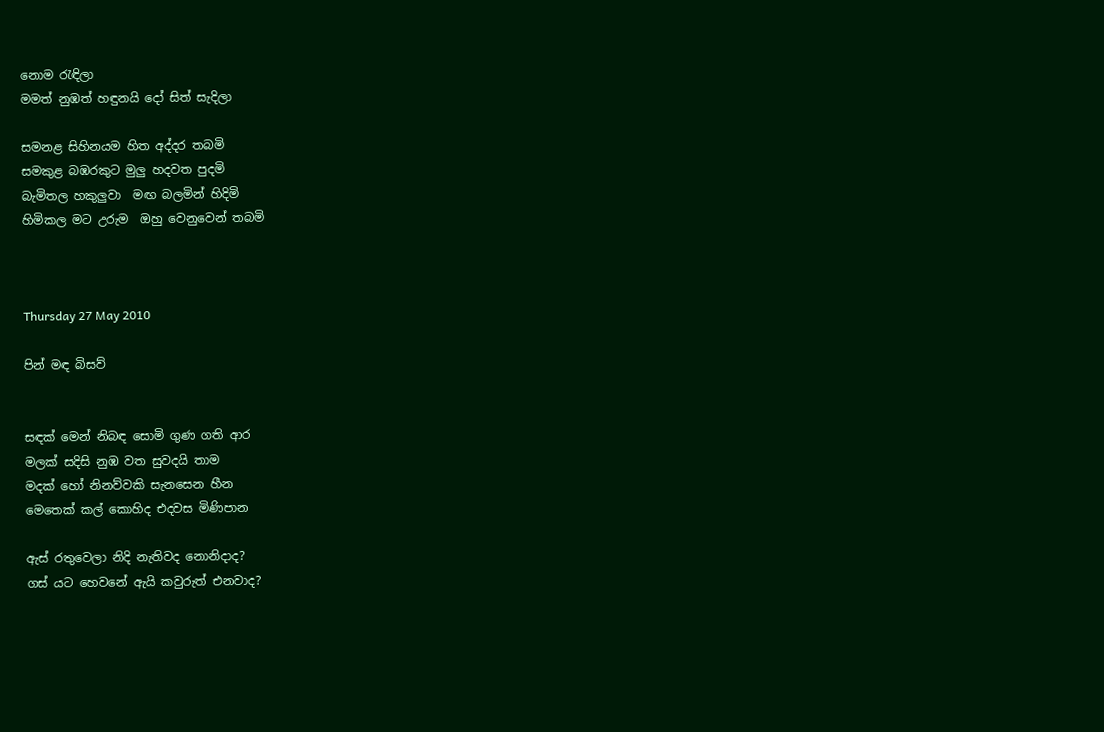නොම ‍රැඳිලා
මමත් නුඹත් හඳුනයි දෝ සිත් සැදිලා

සමනළ සිහිනයම හිත අද්දර තබමි
සමකුළ බඹරකුට මුලු හදවත පුදමි
බැමිතල හකුලුවා  මඟ බලමින් හිදිමි
හිමිකල මට උරුම  ඔහු වෙනුවෙන් තබමි



Thursday 27 May 2010

පින් මඳ බිසව්


සඳක් මෙන් නිබඳ සොමි ගුණ ගති ආර
මලක් සදිසි නුඹ වත සුවදයි තාම
මදක් හෝ නිනව්වකි සැනසෙන හීන
මෙතෙක් කල් කොහිද එදවස මිණිපාන

ඇස් රතුවෙලා නිදි නැතිවද නොනිදාද?
ගස් යට හෙවනේ ඇයි කවුරුත් එනවාද?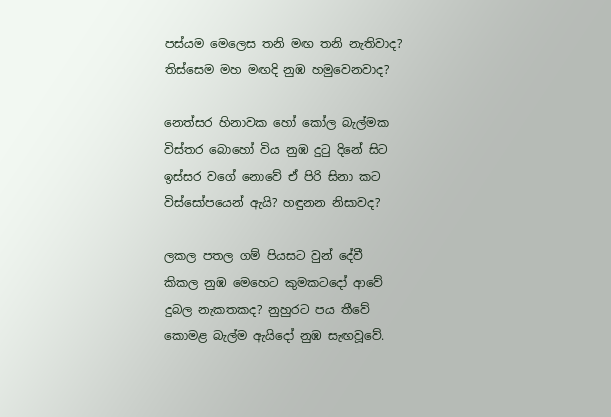පස්යම මෙලෙස තනි මඟ තනි නැතිවාද?
තිස්සෙම මහ මඟදි නුඹ හමුවෙනවාද?

නෙත්සර හිනාවක හෝ කෝල බැල්මක
විස්තර බොහෝ විය නුඹ දු‍ටු දිනේ සිට
ඉස්සර වගේ නොවේ ඒ පිරි සිනා කට
විස්සෝපයෙන් ඇයි? හඳුනන නිසාවද?

ලකල පතල ගම් පියසට වුන් දේවී
කිකල නුඹ මෙහෙට කුමකටදෝ ආවේ
දුබල නැකතකද? නුහුරට පය තීවේ
කොමළ බැල්ම ඇයිදෝ නුඹ සැඟවූවේ.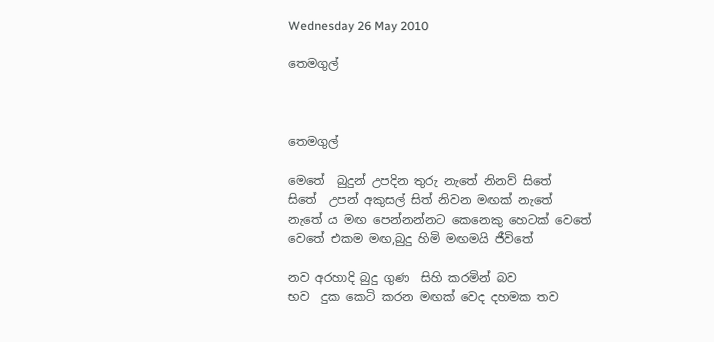Wednesday 26 May 2010

තෙමගුල්



තෙමගුල්

මෙතේ  බුදුන් උපදින තුරු නැතේ නිනව් සිතේ
සිතේ  උපන් අකුසල් සිත් නිවන මඟක් නැතේ
නැතේ ය මඟ පෙන්නන්නට කෙනෙකු හෙටක් වෙතේ
වෙතේ එකම මඟ,බුදු හිමි මඟමයි ජීවිතේ

නව අරහාදි බුදු ගුණ  සිහි කරමින් බව
භව  දුක කෙටි කරන මඟක් වෙද දහමක තව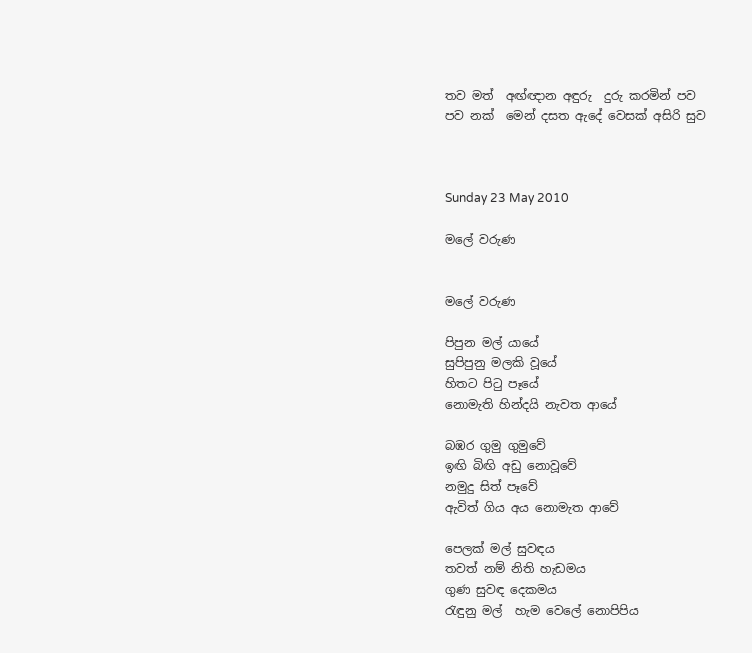තව මත්  අඟ්ඥාන අඳුරු  දුරු කරමින් පව
පව නක්  මෙන් දසත ඇදේ වෙසක් අසිරි සුව



Sunday 23 May 2010

මලේ වරුණ


මලේ වරුණ

පිපුන මල් යායේ
සුපිපුනු මලකි වූයේ
හිතට පි‍ටු පෑයේ
නොමැති හින්දයි නැවත ආයේ

බඹර ගුමු ගුමුවේ
ඉඟි බිඟි අඩු නොවූවේ
නමුදු සිත් පෑවේ
ඇවිත් ගිය අය නොමැත ආවේ

පෙලක් මල් සුවඳය
තවත් නම් නිති හැඩමය
ගුණ සුවඳ දෙකමය
රැඳුනු මල්  හැම වෙලේ නොපිපිය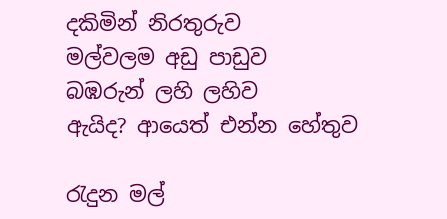දකිමින් නිරතුරුව
මල්වලම අඩු පාඩුව
බඹරුන් ලහි ලහිව
ඇයිද? ආයෙත් එන්න හේතුව

රැදුන මල්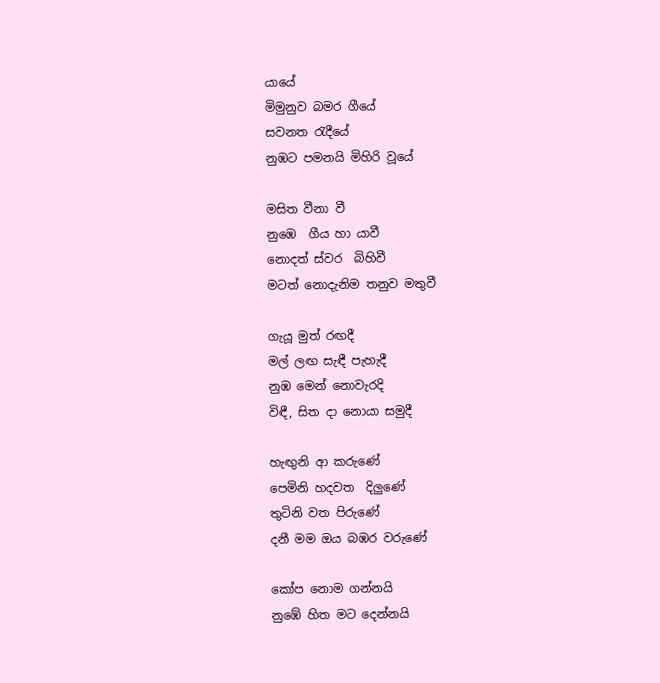යායේ
මිමුනුව බමර ගීයේ
සවනත ‍රැදීයේ
නුඹට පමනයි මිහිරි වූයේ

මසිත වීනා වී
නුඹෙ  ගීය හා යාවී
නොදත් ස්වර  බිහිවී
මටත් නොදැනිම තනුව මතුවී

ගැයූ මුත් රඟදී
මල් ලඟ සැඳී පැහැදී
නුඹ මෙන් නොවැරදි
විඳී, සිත දා නොයා සමුදී

හැඟුනි ආ කරුණේ
පෙමිනි හදවත  දිලුණේ
තුටිනි වත පිරුණේ
දනී මම ඔය බඹර වරුණේ

කෝප නොම ගන්නයි
නුඹේ හිත මට දෙන්නයි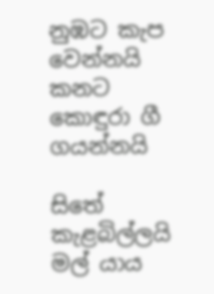නුඹට කැප වෙන්නයි
කනට කොඳුරා ගී ගයන්නයි

සිතේ කැළබිල්ලයි
මල් යාය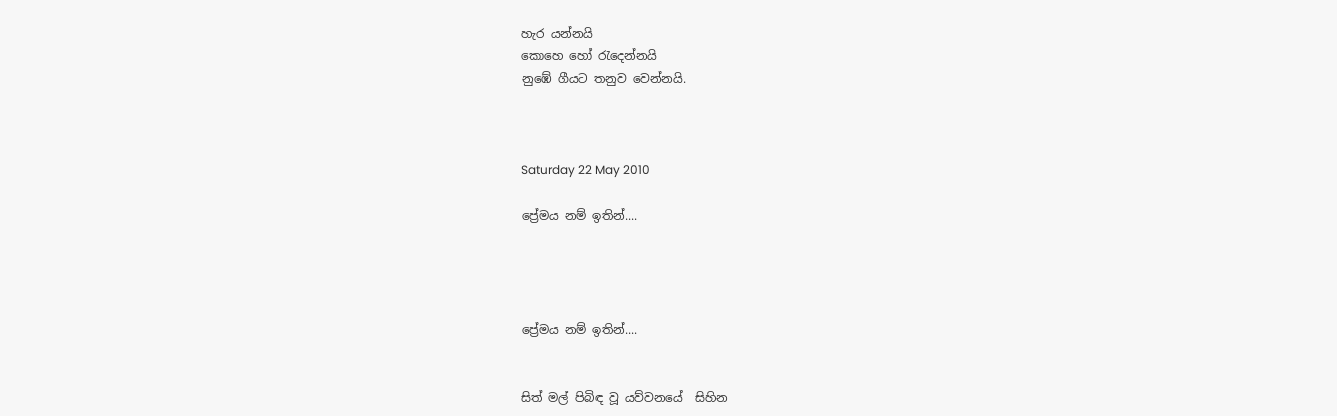හැර යන්නයි
කොහෙ හෝ ‍රැදෙන්නයි
නුඹේ ගීයට තනුව වෙන්නයි.



Saturday 22 May 2010

ප්‍රේමය නම් ඉතින්....




ප්‍රේමය නම් ඉතින්....


සිත් මල් පිබිඳ වූ යව්වනයේ  සිහින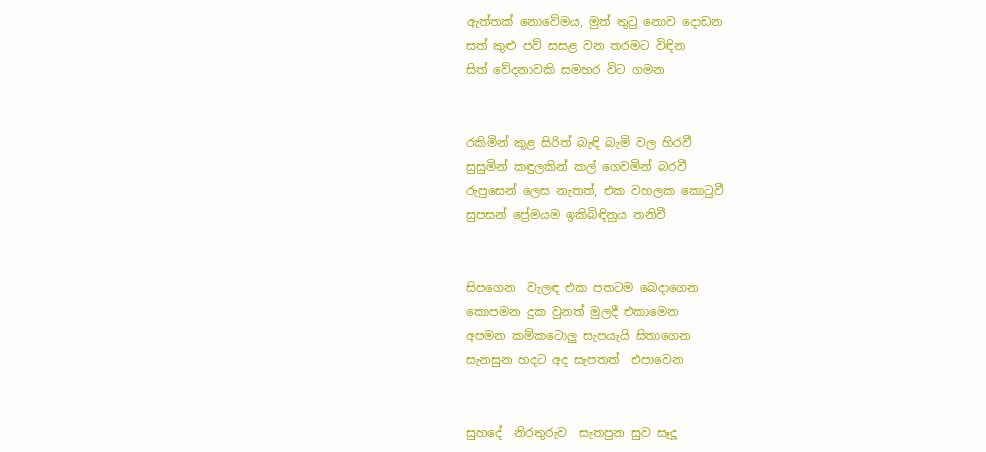ඇත්තක් නොවේමය, මුත් තු‍ටු නොව දොඩන
සත් කුළු පව් සසළ වන තරමට විඳින
සිත් වේදනාවකි සමහර විට ගමන


රකිමින් කුළ සිරිත් බැඳි බැමි වල හිරවී
සුසුමින් කඳුලකින් කල් ගෙවමින් බරවී
රුපුසෙන් ලෙස නැතත්, එක වහලක කො‍ටුවී
සුපසන් ප්‍රේමයම ඉකිබිඳිනුය තනිවී


සිපගෙන  වැලඳ එක පතටම බෙදාගෙන
කොපමන දුක වුනත් මුලදී එකාමෙන
අපමන කම්කටොලු සැපයැයි සිතාගෙන
සැනසුන හදට අද සැපතත්  එපාවෙන


සුහදේ  නිරතුරුව  සැතපුන සුව සෑදූ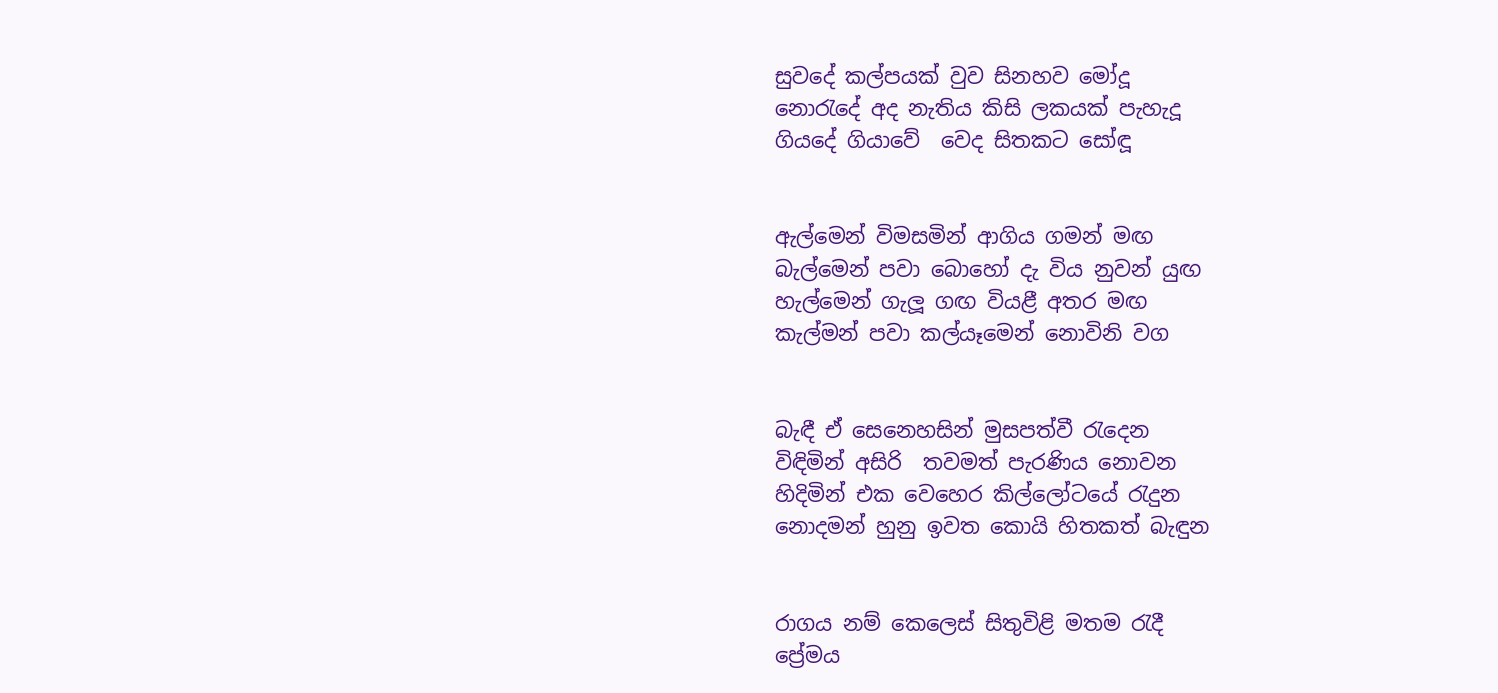සුවදේ කල්පයක් වුව සිනහව මෝදූ
නො‍රැදේ අද නැතිය කිසි ලකයක් පැහැදූ
ගියදේ ගියාවේ  වෙද සිතකට සෝඳූ


ඇල්මෙන් විමසමින් ආගිය ගමන් මඟ
බැල්මෙන් පවා බොහෝ දැ විය නුවන් යුඟ
හැල්මෙන් ගැලූ ගඟ වියළී අතර මඟ
කැල්මන් පවා කල්යෑමෙන් නොවිනි වග


බැඳී ඒ සෙනෙහසින් මුසපත්වී ‍රැදෙන
විඳිමින් අසිරි  තවමත් පැරණිය නොවන
හිදිමින් එක වෙහෙර කිල්ලෝටයේ ‍රැදුන
නොදමන් හුනු ඉවත කොයි හිතකත් බැඳුන


රාගය නම් කෙලෙස් සිතුවිළි මතම ‍රැදී
ප්‍රේමය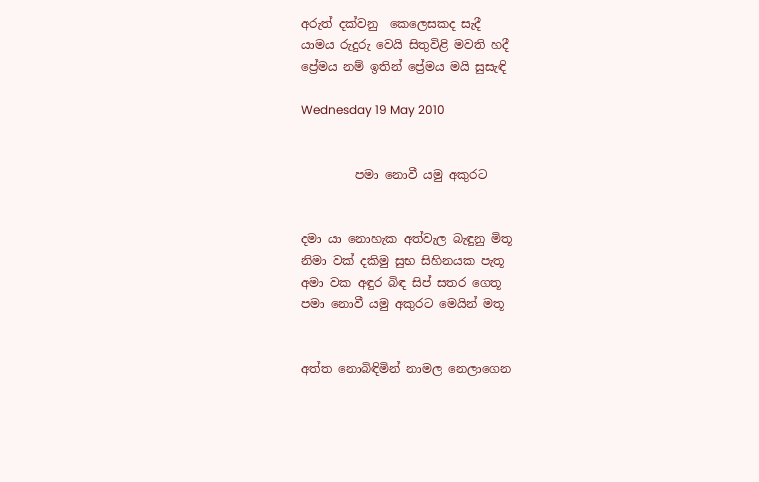අරුත් දක්වනු  කෙලෙසකද සැදී
යාමය රුදුරු වෙයි සිතුවිළි මවති හදී
ප්‍රේමය නම් ඉතින් ප්‍රේමය මයි සුසැඳි

Wednesday 19 May 2010


         පමා නොවී යමු අකුරට


දමා යා නොහැක අත්වැල බැඳුනු මිතූ
නිමා වක් දකිමු සුභ සිහිනයක පැතූ
අමා වක අඳුර බිඳ සිප් සතර ගෙතූ
පමා නොවී යමු අකුරට මෙයින් මතූ


අත්ත නොබිඳිමින් නාමල නෙලාගෙන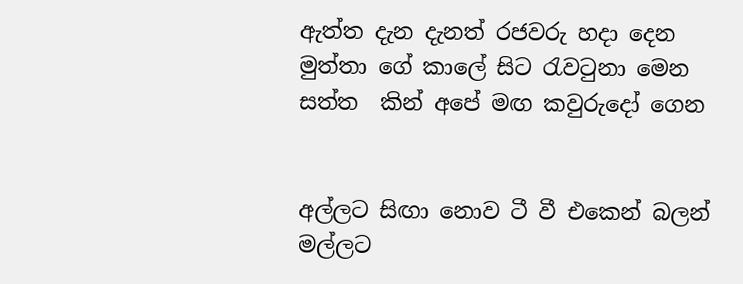ඇත්ත දැන දැනත් රජවරු හදා දෙන
මුත්තා ගේ කාලේ සිට ‍රැව‍ටුනා මෙන
සත්ත  කින් අපේ මඟ කවුරුදෝ ගෙන


අල්ලට සිඟා නොව ටී වී එකෙන් බලන්
මල්ලට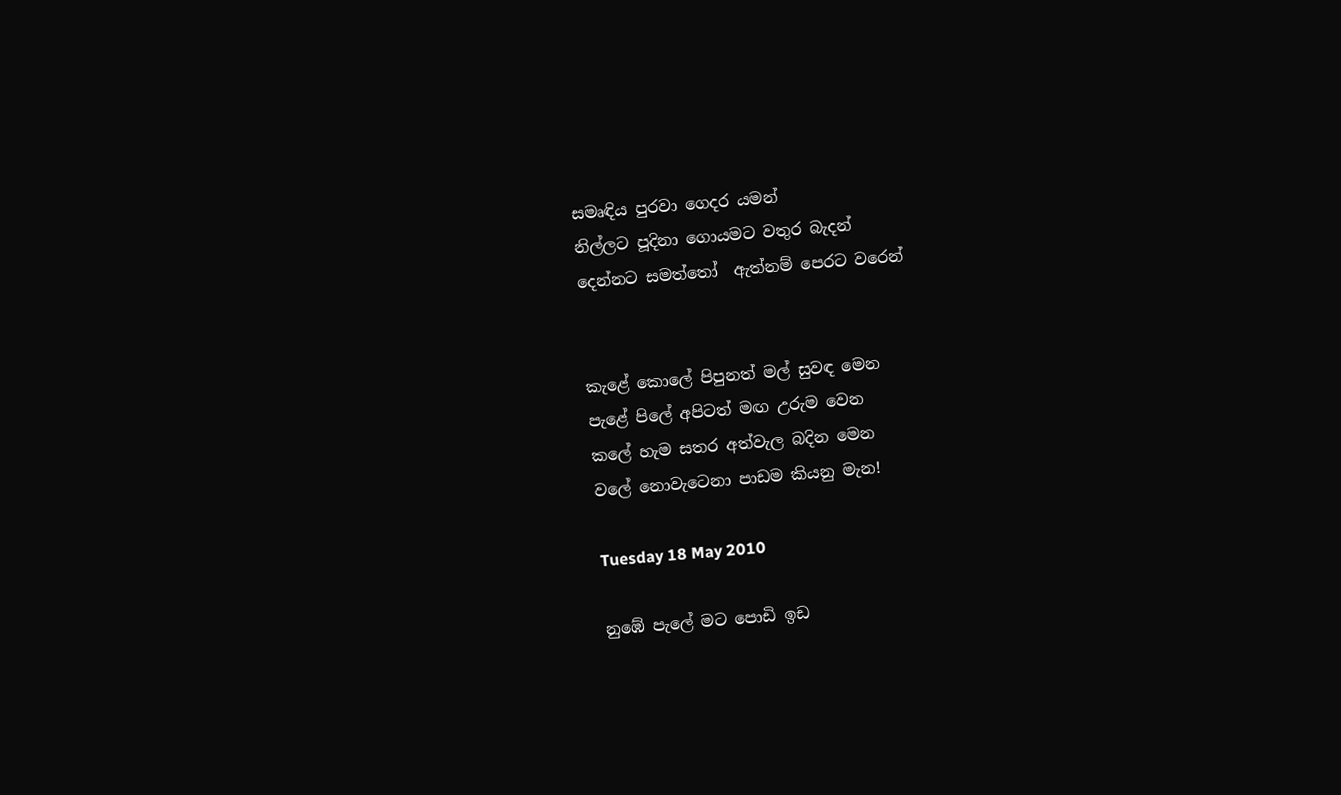සමෘඳිය පුරවා ගෙදර යමන්
නිල්ලට පූදිනා ගොයමට වතුර බැදන්
දෙන්නට සමත්තෝ  ඇත්නම් පෙරට වරෙන්


කැළේ කොලේ පිපුනත් මල් සුවඳ මෙන
පැළේ පිලේ අපිටත් මඟ උරුම වෙන
කලේ හැම සතර අත්වැල බදින මෙන
වලේ නොවැටෙනා පාඩම කියනු මැන!

Tuesday 18 May 2010

නුඹේ පැලේ මට පොඩි ඉඩ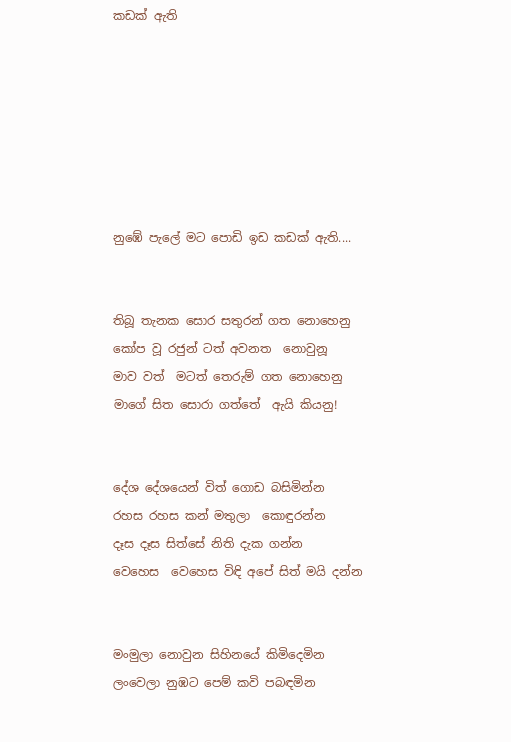කඩක් ඇති







නුඹේ පැලේ මට පොඩි ඉඩ කඩක් ඇති....


තිබූ තැනක සොර සතුරන් ගත නොහෙනු
කෝප වූ රජුන් ටත් අවනත  නොවුනූ
මාව වත්  මටත් තෙරුම් ගත නොහෙනු
මාගේ සිත සොරා ගත්තේ  ඇයි කියනු!


දේශ දේශයෙන් විත් ගොඩ බසිමින්න
රහස රහස කන් මතුලා  කොඳුරන්න
දෑස දෑස සිත්සේ නිති දැක ගන්න
වෙහෙස  වෙහෙස විඳි අපේ සිත් මයි දන්න


මංමුලා නොවුන සිහිනයේ කිමිදෙමින
ලංවෙලා නුඹට පෙම් කවි පබඳමින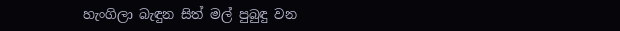හැංගිලා බැඳුන සිත් මල් පුබුඳු වන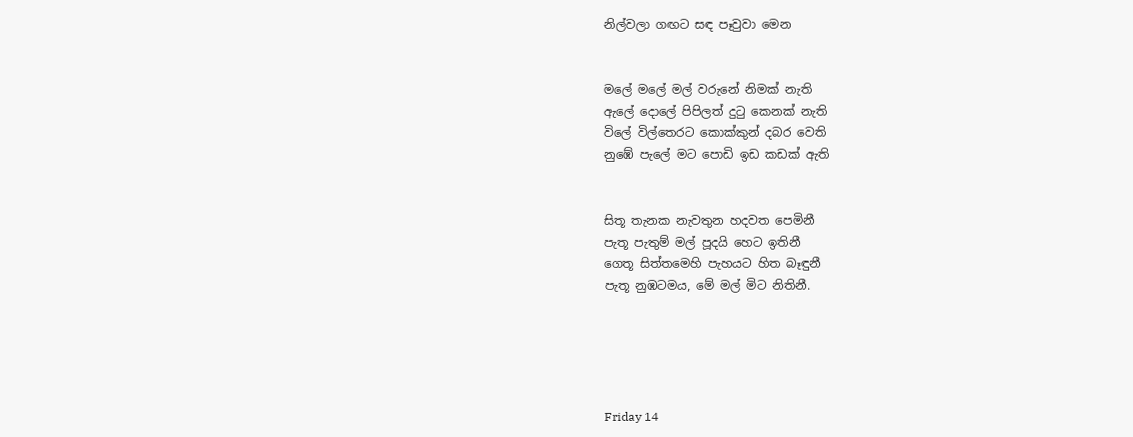නිල්වලා ගඟට සඳ පෑවුවා මෙන


මලේ මලේ මල් වරුනේ නිමක් නැති
ඇලේ දොලේ පිපිලත් දු‍ටු කෙනක් නැති
විලේ විල්තෙරට කොක්කුන් දබර වෙති
නුඹේ පැලේ මට පොඩි ඉඩ කඩක් ඇති


සිතූ තැනක නැවතුන හදවත පෙමිනී
පැතූ පැතුම් මල් පූදයි හෙට ඉතිනී
ගෙතූ සිත්තමෙහි පැහයට හිත බෑඳුනී
පැතූ නුඹටමය, මේ මල් මිට නිතිනී.





Friday 14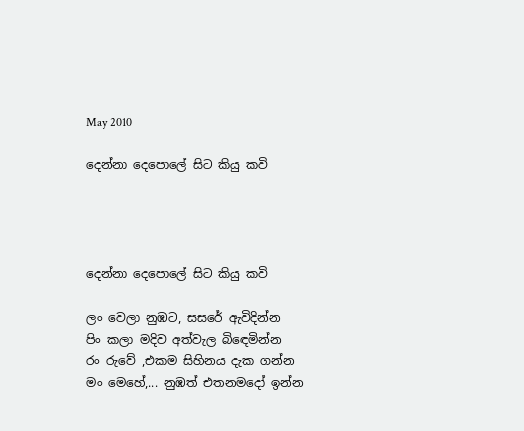May 2010

දෙන්නා දෙපොලේ සිට කියු කවි




දෙන්නා දෙපොලේ සිට කියු කවි

ලං වෙලා නුඹට, සසරේ ඇවිදින්න
පිං කලා මදිව අත්වැල බි‍ඳෙමින්න
රං රුවේ ,එකම සිහිනය දැක ගන්න
මං මෙහේ,... නුඹත් එතනමදෝ ඉන්න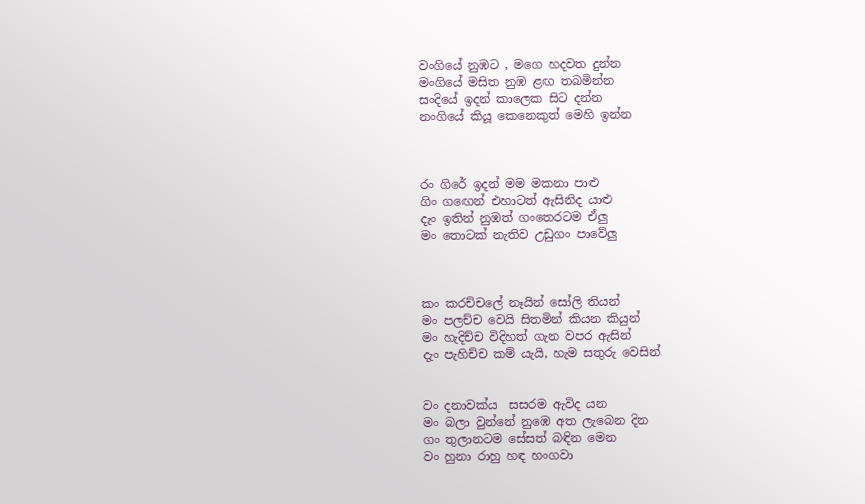වංගියේ නුඹට , මගෙ හදවත දුන්න
මංගියේ මසිත නුඹ ළඟ තබමින්න
සංදියේ ඉදන් කාලෙක සිට දන්න
නංගියේ කියූ කෙනෙකුත් මෙහි ඉන්න



රං ගිරේ ඉදන් මම මකනා පාළු
ගිං ග‍ඟෙන් එහාටත් ඇසිනිද යාළු
දැං ඉතින් නුඹත් ගංතෙරටම ඒලු
මං තොටක් නැතිව උඩුගං පාවේලු



කං කරච්චලේ නෑයින් සෝලි තියන්
මං පලච්ච වෙයි සිතමින් කියන කියුන්
මං හැදිච්ච විදිහත් ගැන වපර ඇසින්
දැං පැහිච්ච කම් යැයි, හැම සතුරු වෙසින්


වං දනාවක්ය  සසරම ඇවිද යන
මං බලා වුන්නේ නුඹෙ අත ලැබෙන දින
ගං තුලානටම සේසත් බඳින මෙන
වං හුනා රාහු හඳ හංගවා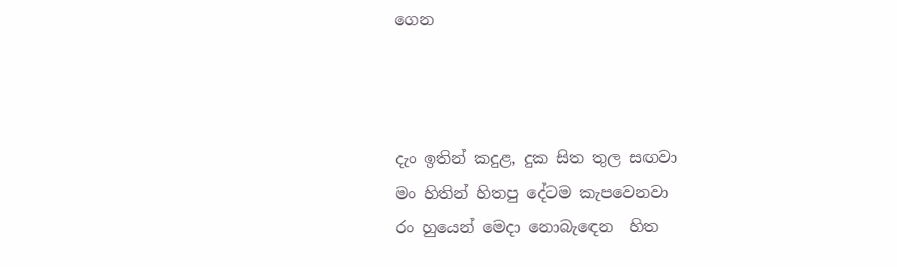ගෙන



දැං ඉතින් කදුළ, දුක සිත තුල සඟවා
මං හිතින් හිතපු දේටම කැපවෙනවා
රං හුයෙන් මෙදා නොබැ‍ඳෙන  හිත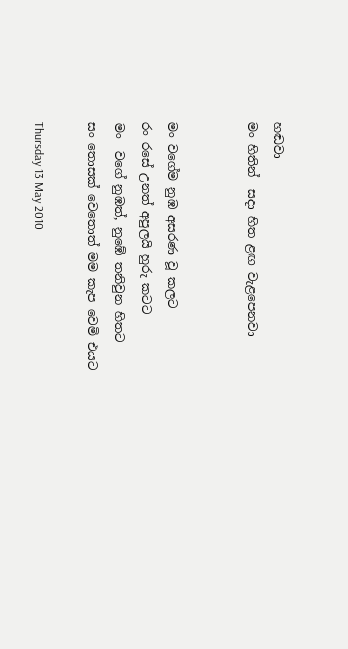හඬවා
මං හිතින්  සදා හිත ළඟ වැළපෙනවා


මං වගේම නුඹ අසරණ වූ කලට
රං රසේ උනත් අපුලයි හුරු කටට
මං  වගේ නුඹත්, නුඹේ තනිවුන හිතට
සං තොසක් වෙතොත් මම කැප වෙමි එයට

Thursday 13 May 2010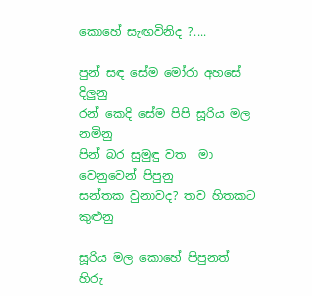කොහේ සැඟවිනිද ?....

පුන් සඳ සේම මෝරා අහසේ දිලුනු
රන් කෙදි සේම පිපි සූරිය මල නමිනු
පින් බර සුමුඳු වත  මා වෙනුවෙන් පිපුනු
සන්තක වුනාවද? තව හිතකට කුළුනු

සූරිය මල කොහේ පිපුනත් හිරු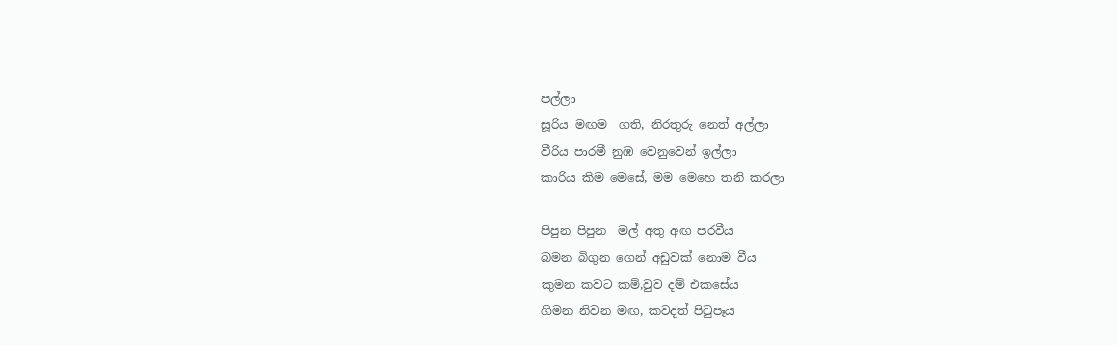පල්ලා
සූරිය මඟම  ගති, නිරතුරු නෙත් අල්ලා
වීරිය පාරමී නුඹ වෙනුවෙන් ඉල්ලා
කාරිය කිම මෙසේ, මම මෙහෙ තනි කරලා

පිපුන පිපුන  මල් අතු අඟ පරවීය
බමන බිගුන ගෙන් අඩුවක් නොම වීය
කුමන කවට කම්,වුව දම් එකසේය
ගිමන නිවන මඟ, කවදත් පි‍ටුපෑය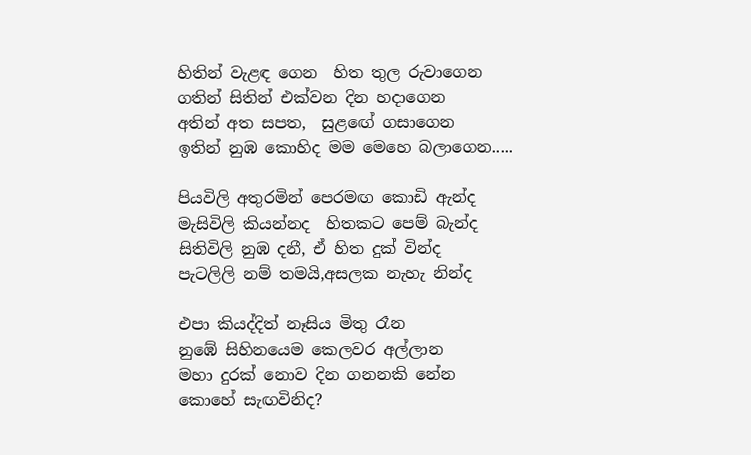හිතින් වැළඳ ගෙන  හිත තුල රුවාගෙන
ගතින් සිතින් එක්වන දින හදාගෙන
අතින් අත සපත,  සුළඟේ ගසාගෙන
ඉතින් නුඹ කොහිද මම මෙහෙ බලාගෙන.....

පියවිලි අතුරමින් පෙරමඟ කොඩි ඇන්ද
මැසිවිලි කියන්නද  හිතකට පෙම් බැන්ද
සිතිවිලි නුඹ දනී, ඒ හිත දුක් වින්ද
පැටලිලි නම් තමයි,අසලක නැහැ නින්ද

එපා කියද්දිත් නෑසිය මිතු රෑන
නුඹේ සිහිනයෙම කෙලවර අල්ලාන
මහා දුරක් නොව දින ගනනකි නේන
කොහේ සැඟවිනිද?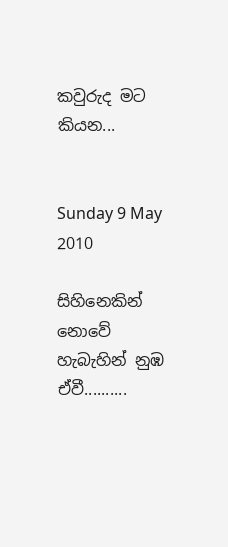කවුරුද මට කියන...


Sunday 9 May 2010

සිහිනෙකින් නොවේ හැබැහින් නුඹ ඒවී..........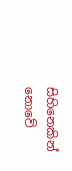සිහිනෙකින් නොවේ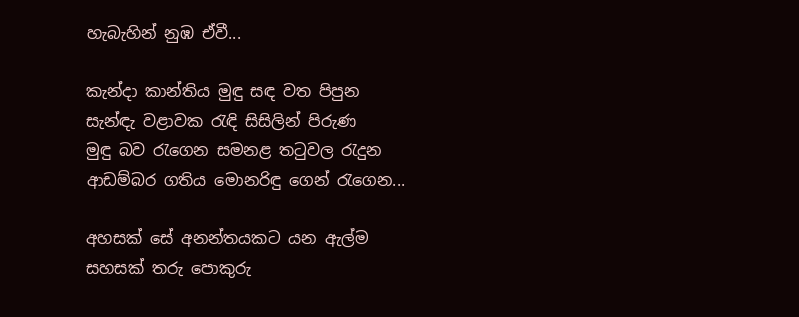හැබැහින් නුඹ ඒවී...

කැන්දා කාන්තිය මුඳු සඳ වත පිපුන
සැන්ඳැ වළාවක ‍රැඳි සිසිලින් පිරුණ
මුඳු බව ‍රැගෙන සමනළ ත‍ටුවල ‍රැදුන
ආඩම්බර ගතිය මොනරිඳු ගෙන් ‍රැගෙන...

අහසක් සේ අනන්තයකට යන ඇල්ම
සහසක් තරු පොකුරු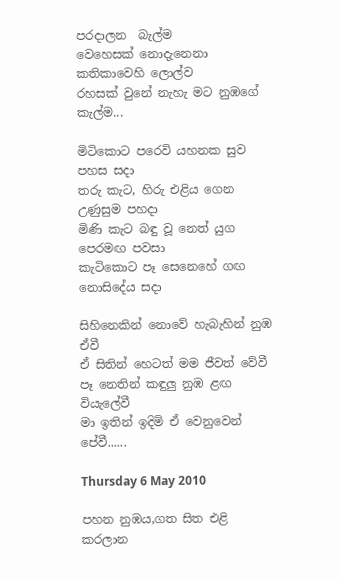පරදාලන  බැල්ම
වෙහෙසක් නොදැනෙනා කතිකාවෙහි ලොල්ව
රහසක් වුනේ නැහැ මට නුඹගේ කැල්ම...

මිටිකොට පරෙවි යහනක සුව පහස සදා
තරු කැට, හිරු එළිය ගෙන   උණුසුම පහදා
මිණි කැට බඳු වූ නෙත් යුග පෙරමඟ පවසා
කැටිකොට පෑ සෙනෙහේ ගඟ නොසිදේය සදා

සිහිනෙකින් නොවේ හැබැහින් නුඹ ඒවී
ඒ සිතින් හෙටත් මම ජීවත් වේවී
පෑ නෙතින් කඳුලු නුඹ ළඟ වියැලේවී
මා ඉතින් ඉදිමි ඒ වෙනුවෙන් පේවී......

Thursday 6 May 2010

පහන නුඹය,ගත සිත එළි කරලාන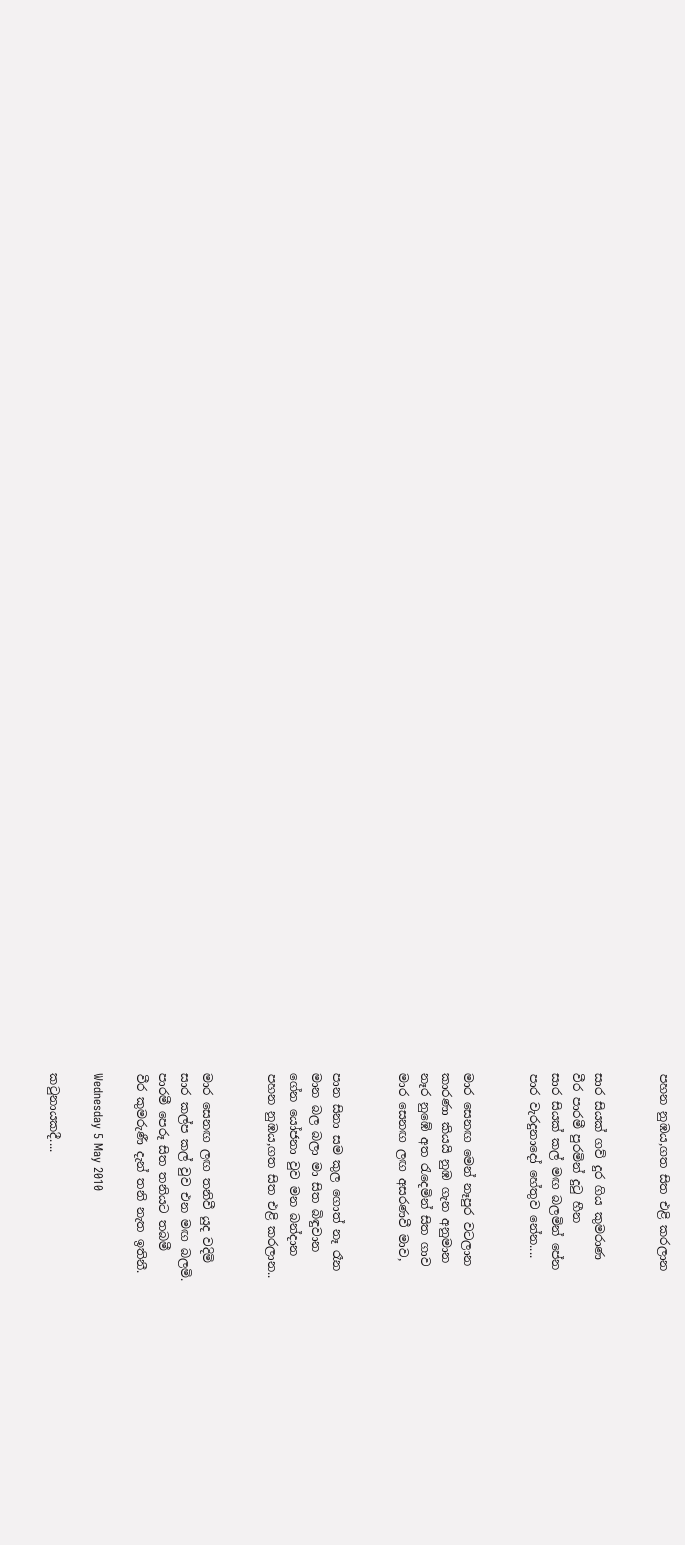පහන නුඹය,ගත සිත එළි කරලාන


සාර සියක් ගව් දුර ගිය කුමරාණ
වීර පාරමී පුරමින් දු‍ටු හීන
සාර සියක් කල් මඟ බලමින් පේන
පාර වැරදුනාදෝ හේතුව නේන....


මාර සෙනඟ මෙන් නෑපුර වටලාන
කාරණා කියයි නුඹ ගැන අනුමාන
නෑර නුඹේ අත ‍රැදෙමින් සිත ගාව
මාර සෙනඟ ලඟ අසරණවී මාව,


පාන සිනා සම කුල ගොත් නෑ රෑන
මාන බල බලා මා සිත බිඳුවාන
ගේන යෝජනා වුව මන බන්දාන
පහන නුඹය,ගත සිත එළි කරලාන..


මාර සෙනඟ ලඟ තනිවී යුද වදිමි
සාර කල්ප කල් වුව එන මඟ බලමි.
පාරමී පෙරූ සිත තනියට තබමී
වීර කුමරුණී දැන් තනි නැත ඉතිනී.

Wednesday 5 May 2010

ක‍ටුනායක‍දී....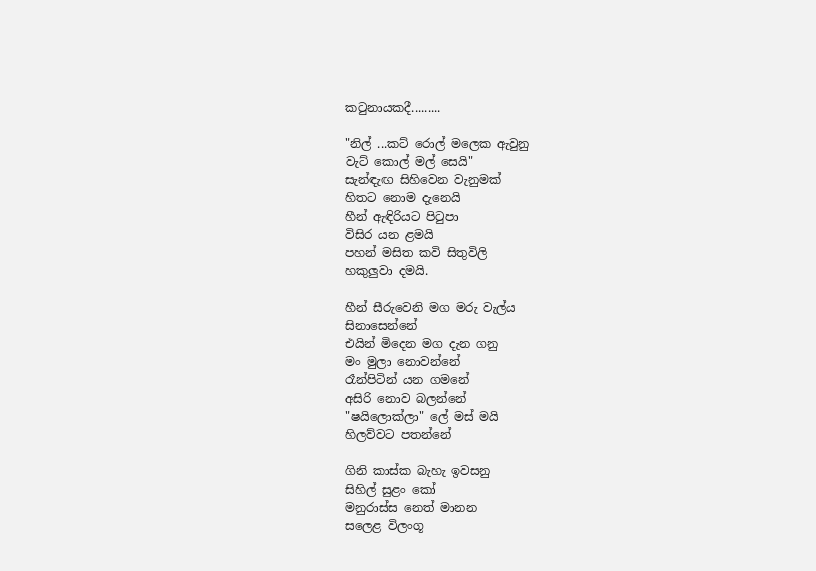ක‍ටුනායක‍දී.........

"නිල් ...කට් රොල් මලෙක ඇවුනු
වැට් කොල් මල් සෙයි"
සැන්ඳැඟ සිහිවෙන වැනුමක්
හිතට නොම දැනෙයි
හීන් ඇඳිරියට පි‍ටුපා
විසිර යන ළමයි
පහන් මසිත කවි සිතුවිලි
හකුලුවා දමයි.

හීන් සීරුවෙනි මග මරු වැල්ය
සිනාසෙන්නේ
එයින් මිදෙන මග දැන ගනු
මං මුලා නොවන්නේ
රෑන්පිටින් යන ගමනේ
අසිරි නොව බලන්නේ
"ෂයිලොක්ලා" ලේ මස් මයි
හිලව්වට පතන්නේ

ගිනි කාස්ක බැහැ ඉවසනු
සිහිල් සුළං කෝ
මනුරාස්ස නෙත් මානන
සලෙළ විලංගූ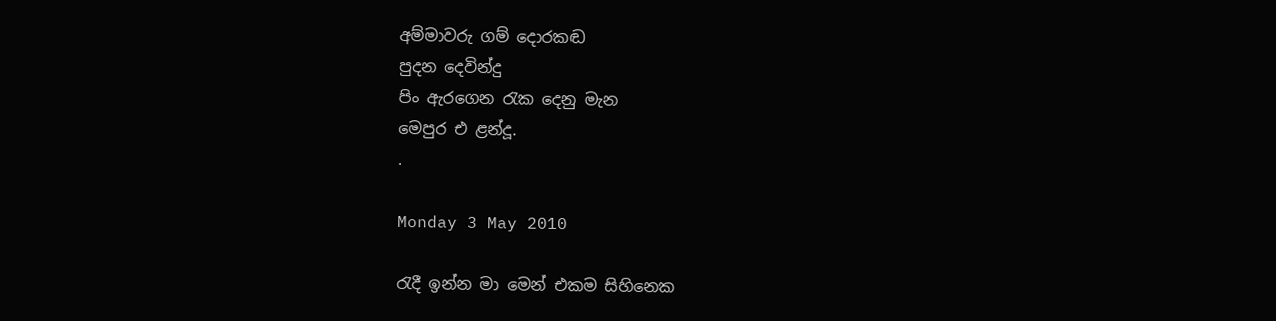අම්මාවරු ගම් දොරකඬ
පුදන දෙවින්දු
පිං ඇරගෙන ‍රැක දෙනු මැන
මෙපුර එ ළන්දූ.
.

Monday 3 May 2010

රැදී ඉන්න මා මෙන් එකම සිහිනෙක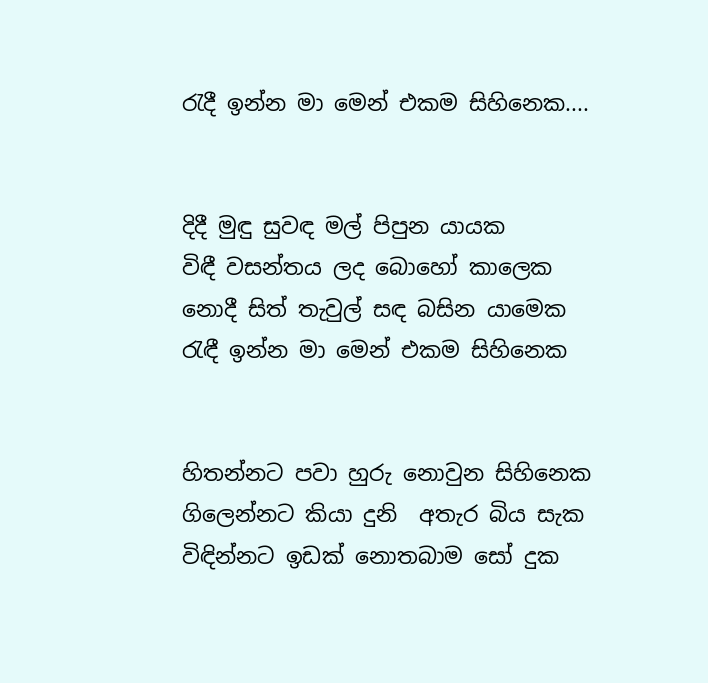රැදී ඉන්න මා මෙන් එකම සිහිනෙක....


දිදී මුඳු සුවඳ මල් පිපුන යායක
විඳී වසන්තය ලද බොහෝ කාලෙක
නොදී සිත් තැවුල් සඳ බසින යාමෙක
රැඳී ඉන්න මා මෙන් එකම සිහිනෙක


හිතන්නට පවා හුරු නොවුන සිහිනෙක
ගිලෙන්නට කියා දුනි  අතැර බිය සැක
විඳින්නට ඉඩක් නොතබාම සෝ දුක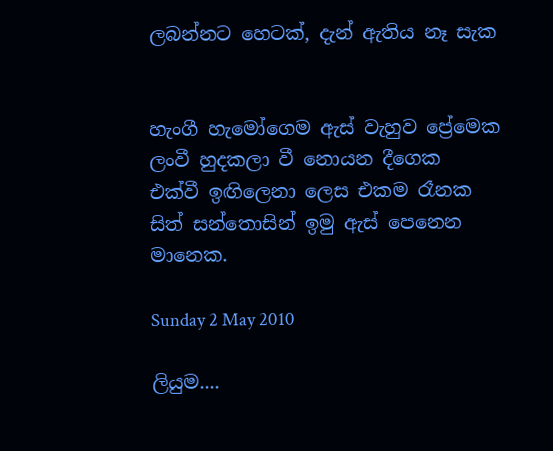ලබන්නට හෙටක්, දැන් ඇතිය නෑ සැක


හැංගී හැමෝගෙම ඇස් වැහුව ප්‍රේමෙක
ලංවී හුදකලා වී නොයන දීගෙක
එක්වී ඉඟිලෙනා ලෙස එකම රෑනක
සිත් සන්තොසින් ඉමු ඇස් පෙනෙන මානෙක.

Sunday 2 May 2010

ලියුම....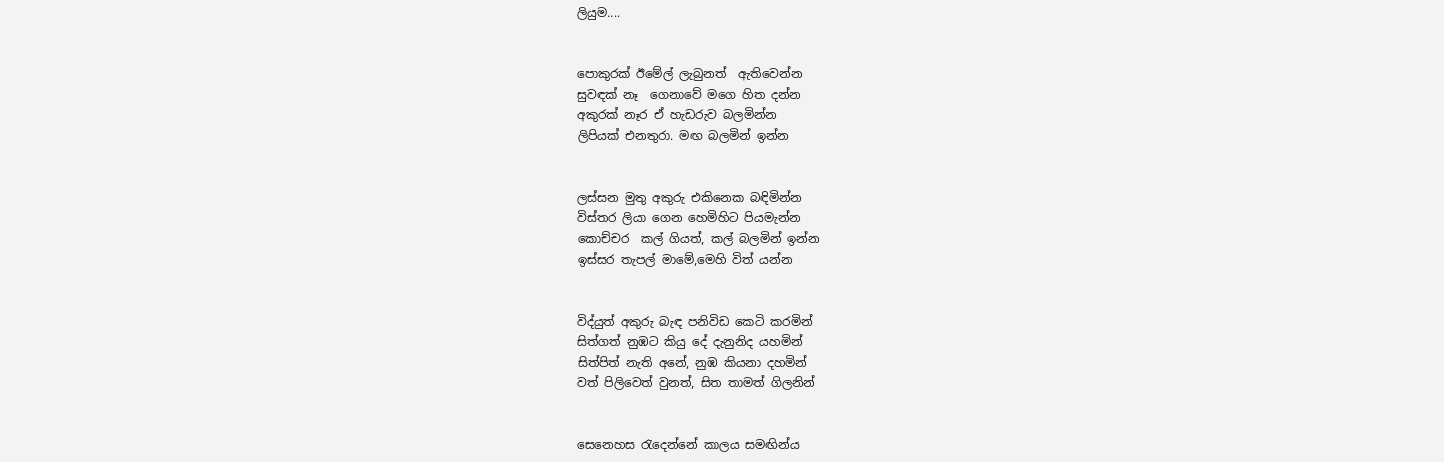ලියුම....


පොකුරක් ඊමේල් ලැබුනත්  ඇතිවෙන්න
සුවඳක් නෑ  ගෙනාවේ මගෙ හිත දන්න
අකුරක් නෑර ඒ හැඩරුව බලමින්න
ලිපියක් එනතුරා. මඟ බලමින් ඉන්න


ලස්සන මුතු අකුරු එකිනෙක බඳිමින්න
විස්තර ලියා ගෙන හෙමිහිට පියමැන්න
කොච්චර  කල් ගියත්, කල් බලමින් ඉන්න
ඉස්සර තැපල් මාමේ,මෙහි විත් යන්න


විද්යුත් අකුරු බැඳ පනිවිඩ කෙටි කරමින්
සිත්ගත් නුඹට කියු දේ දැනුනිද යහමින්
සිත්පිත් නැති අනේ, නුඹ කියනා දහමින්
වත් පිලිවෙත් වුනත්, සිත තාමත් ගිලනින්


සෙනෙහස ‍රැදෙන්නේ කාලය සමඟින්ය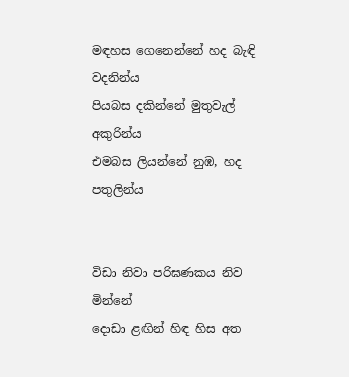මඳහස ගෙනෙන්නේ හද බැඳි වදනින්ය
පියබස දකින්නේ මුතුවැල් අකුරින්ය
එමබස ලියන්නේ නුඹ, හද පතුලින්ය


විඩා නිවා පරිඝණකය නිව මින්නේ
දොඩා ළඟින් හිඳ හිස අත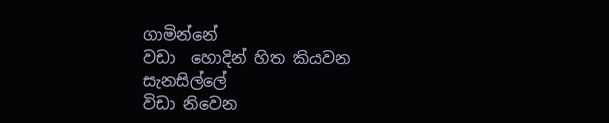ගාමින්නේ
වඩා  හොදින් හිත කියවන සැනසිල්ලේ
විඩා නිවෙන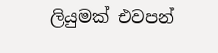ලියුමක් එවපන්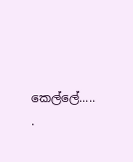කෙල්ලේ.....
.